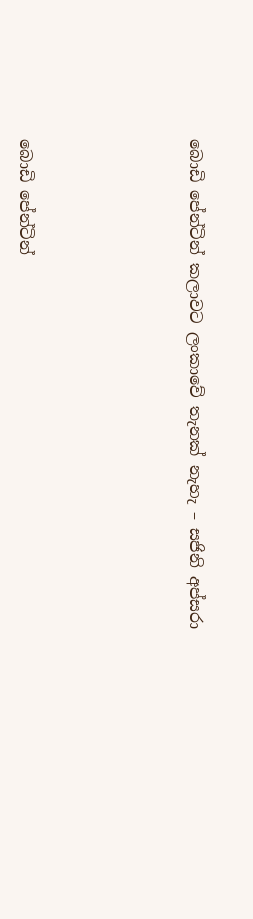බොඩි පේන්ටින් කලාවට ලංකාවේ තැනක් නැහැ – සජිනි අප්සරා





බොඩි පේන්ටින්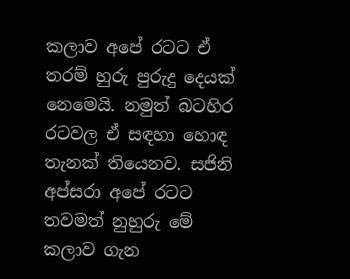කලාව අපේ රටට ඒ තරම් හුරු පුරුදු දෙයක් නෙමෙයි. නමුත් බටහිර රටවල ඒ සඳහා හොඳ තැනක් තියෙනව. සජිනි අප්සරා අපේ රටට තවමත් නුහුරු මේ කලාව ගැන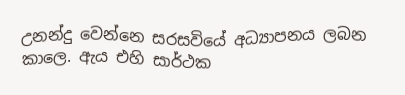උනන්දු වෙන්නෙ සරසවියේ අධ්‍යාපනය ලබන කාලෙ. ඇය එහි සාර්ථක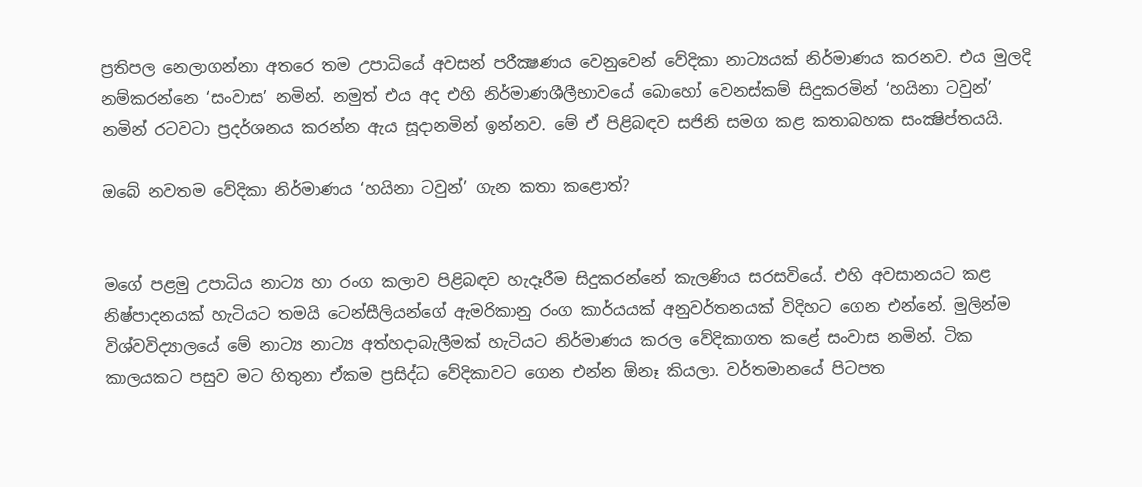ප්‍රතිපල නෙලාගන්නා අතරෙ තම උපාධියේ අවසන් පරීක්‍ෂණය වෙනුවෙන් වේදිකා නාට්‍යයක් නිර්මාණය කරනව. එය මුලදි නම්කරන්නෙ ‘සංවාස’ නමින්. නමුත් එය අද එහි නිර්මාණශීලීභාවයේ බොහෝ වෙනස්කම් සිදුකරමින් ‘හයිනා ටවුන්’ නමින් රටවටා ප්‍රදර්ශනය කරන්න ඇය සූදානමින් ඉන්නව. මේ ඒ පිළිබඳව සජිනි සමග කළ කතාබහක සංක්‍ෂිප්තයයි.

ඔබේ නවතම වේදිකා නිර්මාණය ‘හයිනා ටවුන්’ ගැන කතා කළොත්?


මගේ පළමු උපාධිය නාට්‍ය හා රංග කලාව පිළිබඳව හැදෑරීම සිදුකරන්නේ කැලණිය සරසවියේ. එහි අවසානයට කළ නිෂ්පාදනයක් හැටියට තමයි ටෙන්සීලියන්ගේ ඇමරිකානු රංග කාර්යයක් අනුවර්තනයක් විදිහට ගෙන එන්නේ. මුලින්ම විශ්වවිද්‍යාලයේ මේ නාට්‍ය නාට්‍ය අත්හදාබැලීමක් හැටියට නිර්මාණය කරල වේදිකාගත කළේ සංවාස නමින්. ටික කාලයකට පසුව මට හිතුනා ඒකම ප්‍රසිද්ධ වේදිකාවට ගෙන එන්න ඕනෑ කියලා. වර්තමානයේ පිටපත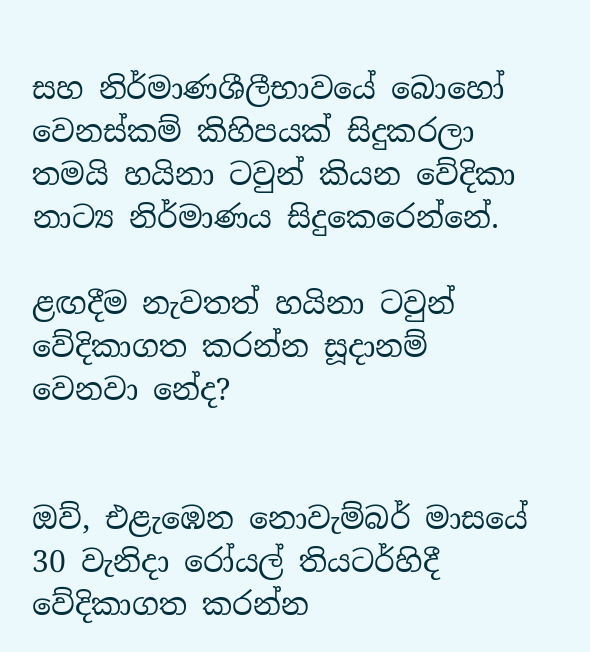සහ නිර්මාණශීලීභාවයේ බොහෝ වෙනස්කම් කිහිපයක් සිදුකරලා තමයි හයිනා ටවුන් කියන වේදිකා නාට්‍ය නිර්මාණය සිදුකෙරෙන්නේ.

ළඟදීම නැවතත් හයිනා ටවුන් වේදිකාගත කරන්න සූදානම් වෙනවා නේද?


ඔව්, එළැඹෙන නොවැම්බර් මාසයේ 30 වැනිදා රෝයල් තියටර්හිදී වේදිකාගත කරන්න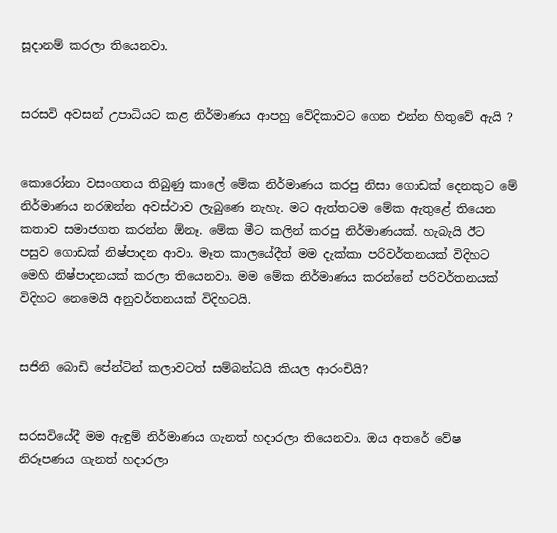සූදානම් කරලා තියෙනවා.


සරසවි අවසන් උපාධියට කළ නිර්මාණය ආපහු වේදිකාවට ගෙන එන්න හිතුවේ ඇයි ?


කොරෝනා වසංගතය තිබුණු කාලේ මේක නිර්මාණය කරපු නිසා ගොඩක් දෙනකුට මේ නිර්මාණය නරඹන්න අවස්ථාව ලැබුණෙ නැහැ. මට ඇත්තටම මේක ඇතුළේ තියෙන කතාව සමාජගත කරන්න ඕනෑ. මේක මීට කලින් කරපු නිර්මාණයක්. හැබැයි ඊට පසුව ගොඩක් නිෂ්පාදන ආවා. මෑත කාලයේදීත් මම දැක්කා පරිවර්තනයක් විදිහට මෙහි නිෂ්පාදනයක් කරලා තියෙනවා. මම මේක නිර්මාණය කරන්නේ පරිවර්තනයක් විදිහට නෙමෙයි අනුවර්තනයක් විදිහටයි.


සජිනි බොඩි පේන්ටින් කලාවටත් සම්බන්ධයි කියල ආරංචියි?


සරසවියේදී මම ඇඳුම් නිර්මාණය ගැනත් හදාරලා තියෙනවා. ඔය අතරේ වේෂ නිරූපණය ගැනත් හදාරලා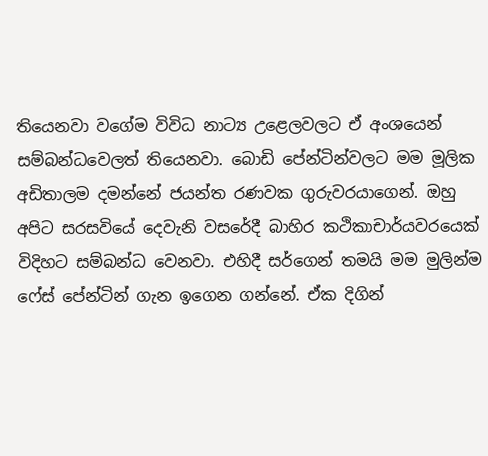තියෙනවා වගේම විවිධ නාට්‍ය උළෙලවලට ඒ අංශයෙන් සම්බන්ධවෙලත් තියෙනවා. බොඩි පේන්ටින්වලට මම මූලික අඩිතාලම දමන්නේ ජයන්ත රණවක ගුරුවරයාගෙන්. ඔහු අපිට සරසවියේ දෙවැනි වසරේදී බාහිර කථිකාචාර්යවරයෙක් විදිහට සම්බන්ධ වෙනවා. එහිදී සර්ගෙන් තමයි මම මුලින්ම ෆේස් පේන්ටින් ගැන ඉගෙන ගන්නේ. ඒක දිගින්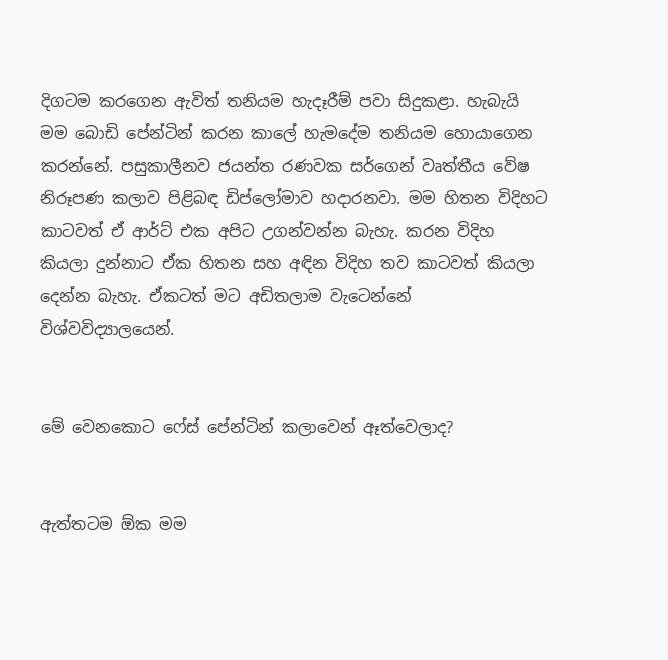දිගටම කරගෙන ඇවිත් තනියම හැදෑරීම් පවා සිදුකළා. හැබැයි මම බොඩි පේන්ටින් කරන කාලේ හැමදේම තනියම හොයාගෙන කරන්නේ. පසුකාලීනව ජයන්ත රණවක සර්ගෙන් වෘත්තීය වේෂ නිරූපණ කලාව පිළිබඳ ඩිප්ලෝමාව හදාරනවා. මම හිතන විදිහට කාටවත් ඒ ආර්ට් එක අපිට උගන්වන්න බැහැ. කරන විදිහ කියලා දුන්නාට ඒක හිතන සහ අඳින විදිහ තව කාටවත් කියලා දෙන්න බැහැ. ඒකටත් මට අඩිතලාම වැටෙන්නේ විශ්වවිද්‍යාලයෙන්.


මේ වෙනකොට ෆේස් පේන්ටින් කලාවෙන් ඈත්වෙලාද?


ඇත්තටම ඕක මම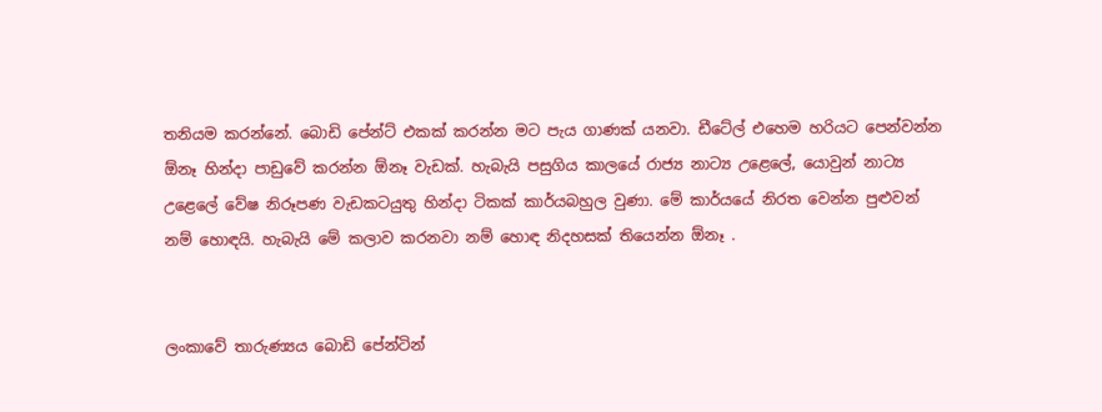තනියම කරන්නේ. බොඩි පේන්ට් එකක් කරන්න මට පැය ගාණක් යනවා. ඩීටේල් එහෙම හරියට පෙන්වන්න ඕනෑ හින්දා පාඩුවේ කරන්න ඕනෑ වැඩක්. හැබැයි පසුගිය කාලයේ රාජ්‍ය නාට්‍ය උළෙලේ, යොවුන් නාට්‍ය උළෙලේ වේෂ නිරූපණ වැඩකටයුතු හින්දා ටිකක් කාර්යබහුල වුණා. මේ කාර්යයේ නිරත වෙන්න පුළුවන් නම් හොඳයි. හැබැයි මේ කලාව කරනවා නම් හොඳ නිදහසක් තියෙන්න ඕනෑ .


ලංකාවේ තාරුණ්‍යය බොඩි පේන්ටින්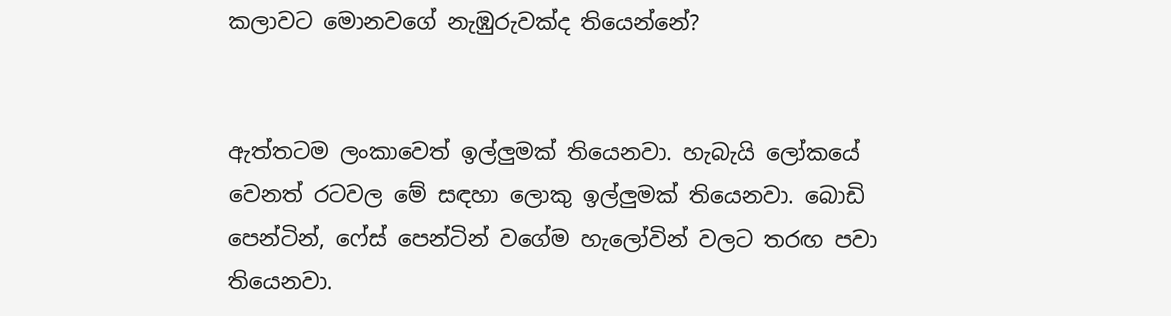කලාවට මොනවගේ නැඹුරුවක්ද තියෙන්නේ?


ඇත්තටම ලංකාවෙත් ඉල්ලුමක් තියෙනවා. හැබැයි ලෝකයේ වෙනත් රටවල මේ සඳහා ලොකු ඉල්ලුමක් තියෙනවා. බොඩි පෙන්ටින්, ෆේස් පෙන්ටින් වගේම හැලෝවින් වලට තරඟ පවා තියෙනවා.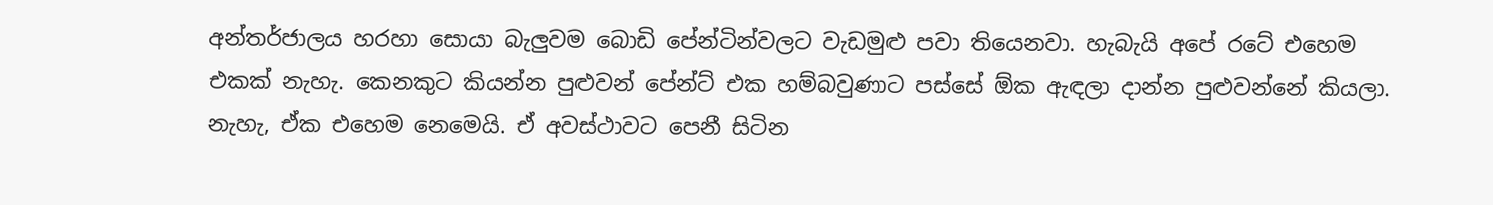අන්තර්ජාලය හරහා සොයා බැලුවම බොඩි පේන්ටින්වලට වැඩමුළු පවා තියෙනවා. හැබැයි අපේ රටේ එහෙම එකක් නැහැ. කෙනකුට කියන්න පුළුවන් පේන්ට් එක හම්බවුණාට පස්සේ ඕක ඇඳලා දාන්න පුළුවන්නේ කියලා. නැහැ, ඒක එහෙම නෙමෙයි. ඒ අවස්ථාවට පෙනී සිටින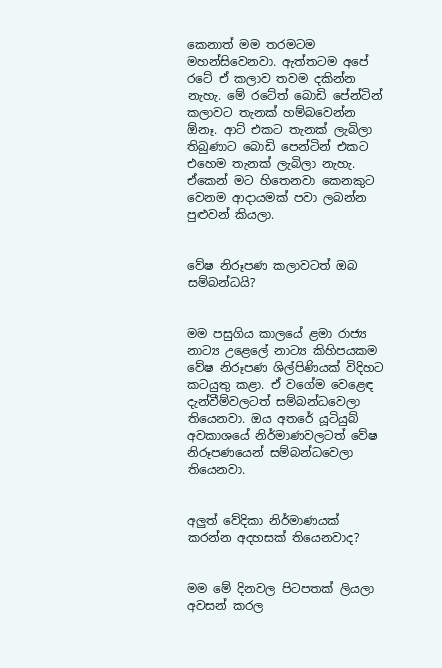කෙනාත් මම තරමටම මහන්සිවෙනවා. ඇත්තටම අපේ රටේ ඒ කලාව තවම දකින්න නැහැ. මේ රටේත් බොඩි පේන්ටින් කලාවට තැනක් හම්බවෙන්න ඕනෑ. ආට් එකට තැනක් ලැබිලා තිබුණාට බොඩි පෙන්ටින් එකට එහෙම තැනක් ලැබිලා නැහැ. ඒකෙන් මට හිතෙනවා කෙනකුට වෙනම ආදායමක් පවා ලබන්න පුළුවන් කියලා.


වේෂ නිරූපණ කලාවටත් ඔබ සම්බන්ධයි?


මම පසුගිය කාලයේ ළමා රාජ්‍ය නාට්‍ය උළෙලේ නාට්‍ය කිහිපයකම වේෂ නිරූපණ ශිල්පිණියක් විදිහට කටයුතු කළා. ඒ වගේම වෙළෙඳ දැන්වීම්වලටත් සම්බන්ධවෙලා තියෙනවා. ඔය අතරේ යූටියුබ් අවකාශයේ නිර්මාණවලටත් වේෂ නිරූපණයෙන් සම්බන්ධවෙලා තියෙනවා.


අලුත් වේදිකා නිර්මාණයක් කරන්න අදහසක් තියෙනවාද?


මම මේ දිනවල පිටපතක් ලියලා අවසන් කරල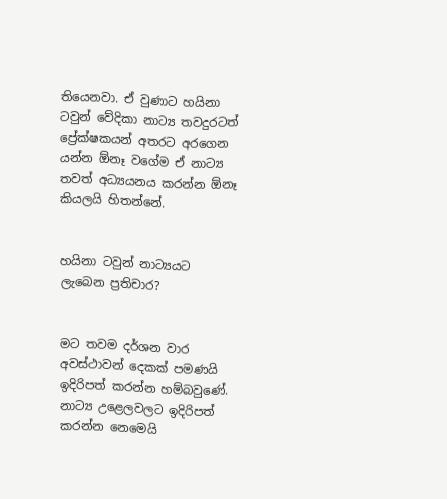තියෙනවා. ඒ වුණාට හයිනා ටවුන් වේදිකා නාට්‍ය තවදුරටත් ප්‍රේක්ෂකයන් අතරට අරගෙන යන්න ඕනෑ වගේම ඒ නාට්‍ය තවත් අධ්‍යයනය කරන්න ඕනෑ කියලයි හිතන්නේ.


හයිනා ටවුන් නාට්‍යයට ලැබෙන ප්‍රතිචාර?


මට තවම දර්ශන වාර අවස්ථාවන් දෙකක් පමණයි ඉදිරිපත් කරන්න හම්බවුණේ. නාට්‍ය උළෙලවලට ඉදිරිපත් කරන්න නෙමෙයි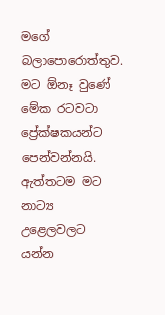මගේ බලාපොරොත්තුව. මට ඕනෑ වුණේ මේක රටවටා ප්‍රේක්ෂකයන්ට පෙන්වන්නයි. ඇත්තටම මට නාට්‍ය උළෙලවලට යන්න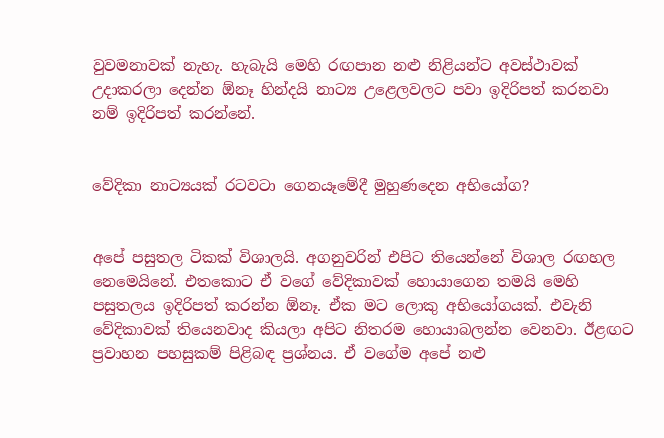වුවමනාවක් නැහැ. හැබැයි මෙහි රඟපාන නළු නිළියන්ට අවස්ථාවක් උදාකරලා දෙන්න ඕනෑ හින්දයි නාට්‍ය උළෙලවලට පවා ඉදිරිපත් කරනවා නම් ඉදිරිපත් කරන්නේ.


වේදිකා නාට්‍යයක් රටවටා ගෙනයෑමේදී මුහුණදෙන අභියෝග?


අපේ පසුතල ටිකක් විශාලයි. අගනුවරින් එපිට තියෙන්නේ විශාල රඟහල නෙමෙයිනේ. එතකොට ඒ වගේ වේදිකාවක් හොයාගෙන තමයි මෙහි පසුතලය ඉදිරිපත් කරන්න ඕනෑ. ඒක මට ලොකු අභියෝගයක්. එවැනි වේදිකාවක් තියෙනවාද කියලා අපිට නිතරම හොයාබලන්න වෙනවා. ඊළඟට ප්‍රවාහන පහසුකම් පිළිබඳ ප්‍රශ්නය. ඒ වගේම අපේ නළු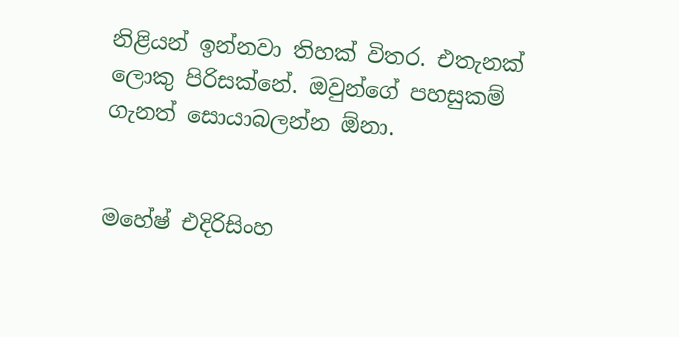නිළියන් ඉන්නවා තිහක් විතර. එතැනක් ලොකු පිරිසක්නේ. ඔවුන්ගේ පහසුකම් ගැනත් සොයාබලන්න ඕනා.


මහේෂ් එදිරිසිංහ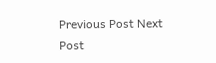Previous Post Next Post